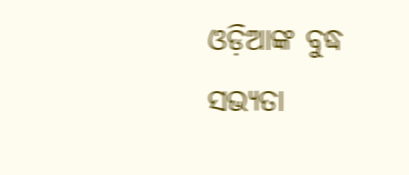ଓଡ଼ିଆଙ୍କ ବୁଦ୍ଧ ସଭ୍ୟତା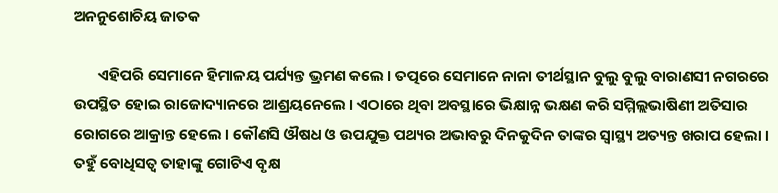ଅନନୁଶୋଚିୟ ଜାତକ

       ଏହିପରି ସେମାନେ ହିମାଳୟ ପର୍ଯ୍ୟନ୍ତ ଭ୍ରମଣ କଲେ । ତତ୍ପରେ ସେମାନେ ନାନା ତୀର୍ଥସ୍ଥାନ ବୁଲୁ ବୁଲୁ ବାରାଣସୀ ନଗରରେ ଉପସ୍ଥିତ ହୋଇ ରାଜୋଦ୍ୟାନରେ ଆଶ୍ରୟନେଲେ । ଏଠାରେ ଥିବା ଅବସ୍ଥାରେ ଭିକ୍ଷାନ୍ନ ଭକ୍ଷଣ କରି ସମ୍ମିଲ୍ଲଭାଷିଣୀ ଅତିସାର ରୋଗରେ ଆକ୍ରାନ୍ତ ହେଲେ । କୌଣସି ଔଷଧ ଓ ଉପଯୁକ୍ତ ପଥ୍ୟର ଅଭାବରୁ ଦିନକୁଦିନ ତାଙ୍କର ସ୍ୱାସ୍ଥ୍ୟ ଅତ୍ୟନ୍ତ ଖରାପ ହେଲା । ତହୁଁ ବୋଧିସତ୍ୱ ତାହାଙ୍କୁ ଗୋଟିଏ ବୃକ୍ଷ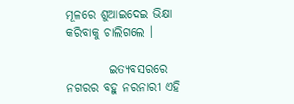ମୂଳରେ ଶୁଆଇଦେଇ ଭିକ୍ଷା କରିବାକୁ ଚାଲିଗଲେ ।

         ଇତ୍ୟବସରରେ ନଗରର ବହୁ ନରନାରୀ ଏହି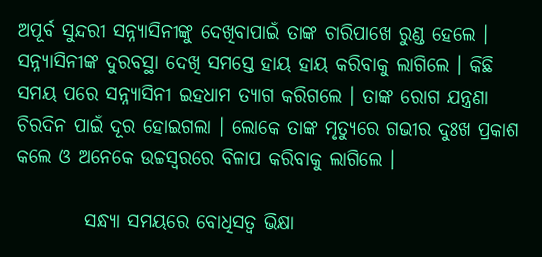ଅପୂର୍ବ ସୁନ୍ଦରୀ ସନ୍ନ୍ୟାସିନୀଙ୍କୁ ଦେଖିବାପାଇଁ ତାଙ୍କ ଚାରିପାଖେ ରୁଣ୍ଡ ହେଲେ । ସନ୍ନ୍ୟାସିନୀଙ୍କ ଦୁରବସ୍ଥା ଦେଖି ସମସ୍ତେ ହାୟ ହାୟ କରିବାକୁ ଲାଗିଲେ । କିଛି ସମୟ ପରେ ସନ୍ନ୍ୟାସିନୀ ଇହଧାମ ତ୍ୟାଗ କରିଗଲେ । ତାଙ୍କ ରୋଗ ଯନ୍ତ୍ରଣା ଚିରଦିନ ପାଇଁ ଦୂର ହୋଇଗଲା । ଲୋକେ ତାଙ୍କ ମୃତ୍ୟୁରେ ଗଭୀର ଦୁଃଖ ପ୍ରକାଶ କଲେ ଓ ଅନେକେ ଉଚ୍ଚସ୍ୱରରେ ବିଳାପ କରିବାକୁ ଲାଗିଲେ ।

         ସନ୍ଧ୍ୟା ସମୟରେ ବୋଧିସତ୍ୱ ଭିକ୍ଷା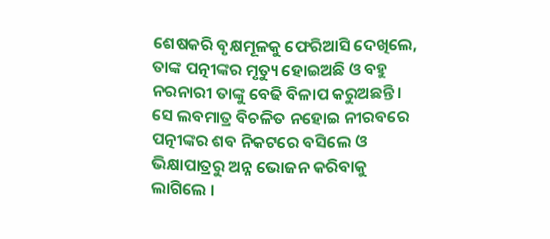ଶେଷକରି ବୃକ୍ଷମୂଳକୁ ଫେରିଆସି ଦେଖିଲେ, ତାଙ୍କ ପତ୍ନୀଙ୍କର ମୃତ୍ୟୁ ହୋଇଅଛି ଓ ବହୁ ନରନାରୀ ତାଙ୍କୁ ବେଢି ବିଳାପ କରୁଅଛନ୍ତି । ସେ ଲବମାତ୍ର ବିଚଳିତ ନହୋଇ ନୀରବରେ ପତ୍ନୀଙ୍କର ଶବ ନିକଟରେ ବସିଲେ ଓ ଭିକ୍ଷାପାତ୍ରରୁ ଅନ୍ନ ଭୋଜନ କରିବାକୁ ଲାଗିଲେ ।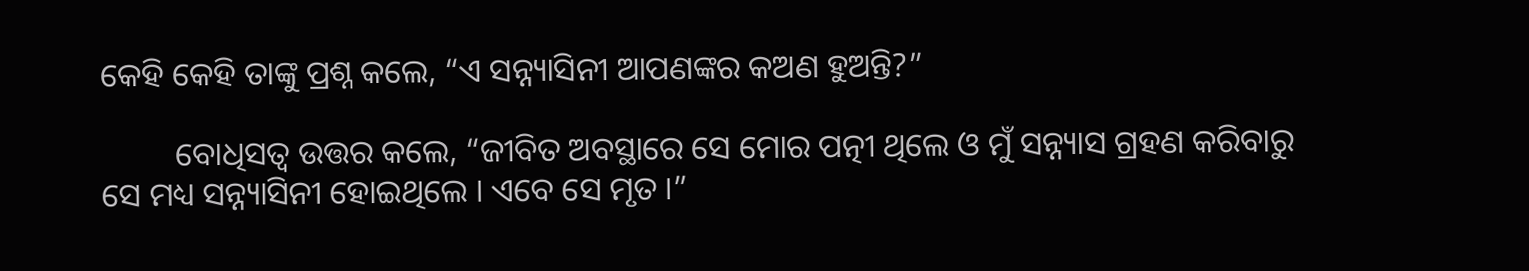କେହି କେହି ତାଙ୍କୁ ପ୍ରଶ୍ନ କଲେ, “ଏ ସନ୍ନ୍ୟାସିନୀ ଆପଣଙ୍କର କଅଣ ହୁଅନ୍ତି?”

         ବୋଧିସତ୍ୱ ଉତ୍ତର କଲେ, “ଜୀବିତ ଅବସ୍ଥାରେ ସେ ମୋର ପତ୍ନୀ ଥିଲେ ଓ ମୁଁ ସନ୍ନ୍ୟାସ ଗ୍ରହଣ କରିବାରୁ ସେ ମଧ୍ୟ ସନ୍ନ୍ୟାସିନୀ ହୋଇଥିଲେ । ଏବେ ସେ ମୃତ ।”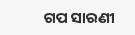ଗପ ସାରଣୀ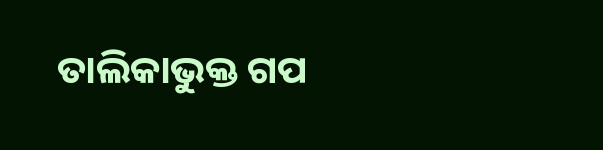ତାଲିକାଭୁକ୍ତ ଗପ